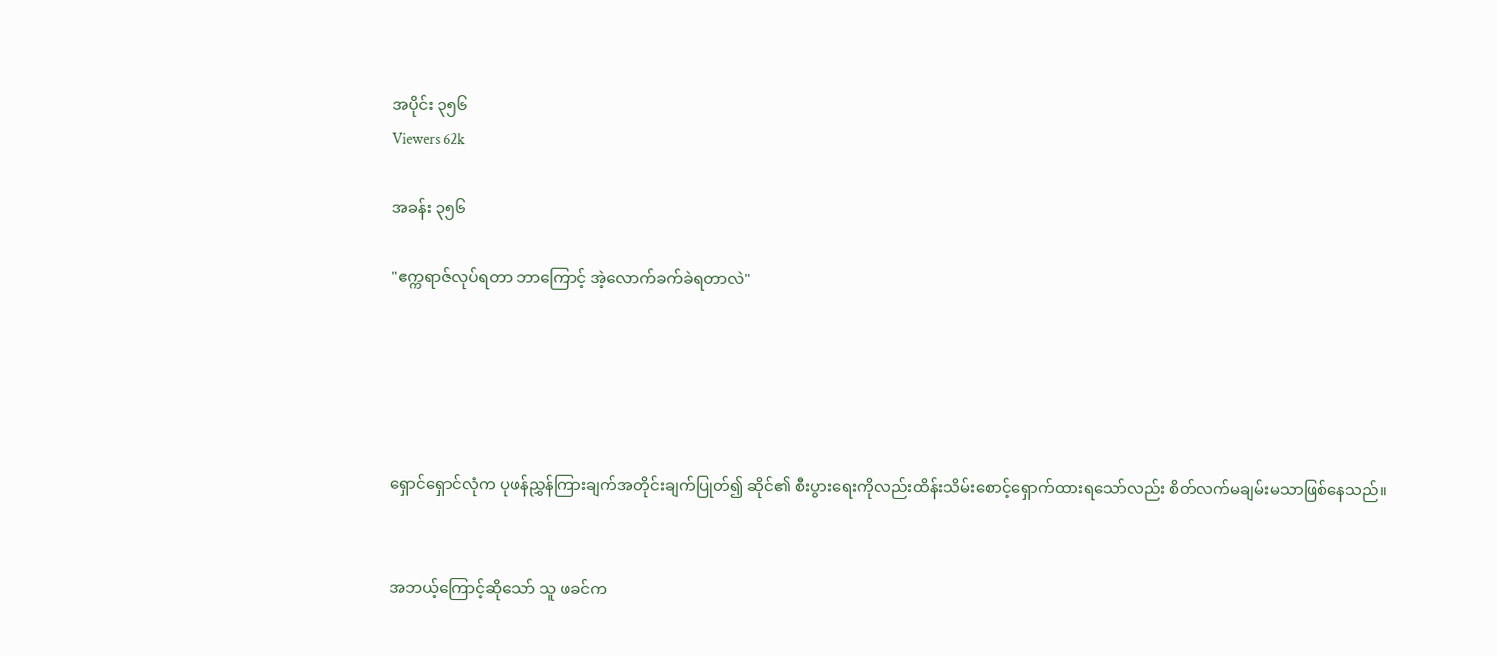အပိုင်း ၃၅၆
Viewers 62k

အခန်း ၃၅၆

"ဧက္ကရာဇ်လုပ်ရတာ ဘာကြောင့် အဲ့လောက်ခက်ခဲရတာလဲ"





ရှောင်ရှောင်လုံက ပုဖန်ညွှန်ကြားချက်အတိုင်းချက်ပြုတ်၍ ဆိုင်၏ စီးပွားရေးကိုလည်းထိန်းသိမ်းစောင့်ရှောက်ထားရသော်လည်း စိတ်လက်မချမ်းမသာဖြစ်နေသည်။


အဘယ့်ကြောင့်ဆိုသော် သူ ဖခင်က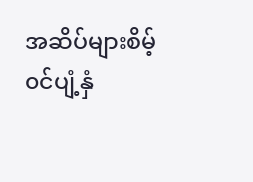အဆိပ်များစိမ့်၀င်ပျံ့နှံ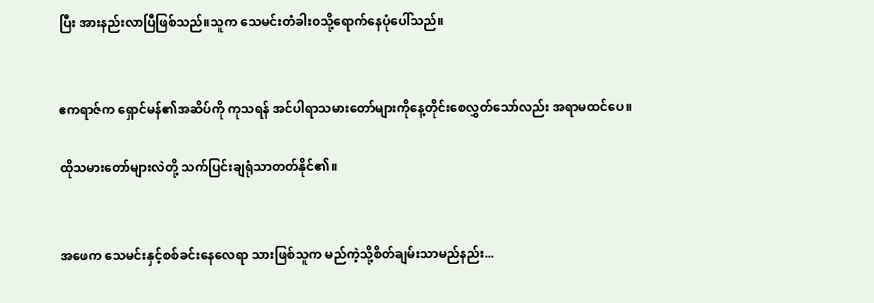ပြီး အားနည်းလာပြီဖြစ်သည်။သူက သေမင်းတံခါး၀သို့ရောက်နေပုံပေါ်သည်။


ဧကရာဇ်က ရှောင်မန်၏အဆိပ်ကို ကုသရန် အင်ပါရာသမားတော်များကိုနေ့တိုင်းစေလွှတ်သော်လည်း အရာမထင်ပေ။

ထိုသမားတော်များလဲတို့ သက်ပြင်းချရုံသာတတ်နိုင်၏။


အဖေက သေမင်းနှင့်စစ်ခင်းနေလေရာ သားဖြစ်သူက မည်ကဲ့သို့စိတ်ချမ်းသာမည်နည်း...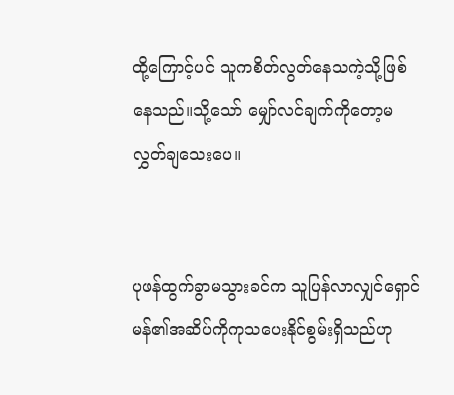ထို့ကြောင့်ပင် သူကစိတ်လွတ်နေသကဲ့သို့ဖြစ်နေသည်။သို့သော် မျှော်လင်ချက်ကိုတော့မလွှတ်ချသေးပေ။


ပုဖန်ထွက်ခွာမသွားခင်က သူပြန်လာလျှင်ရှောင်မန်၏အဆိပ်ကိုကုသပေးနိုင်စွမ်းရှိသည်ဟု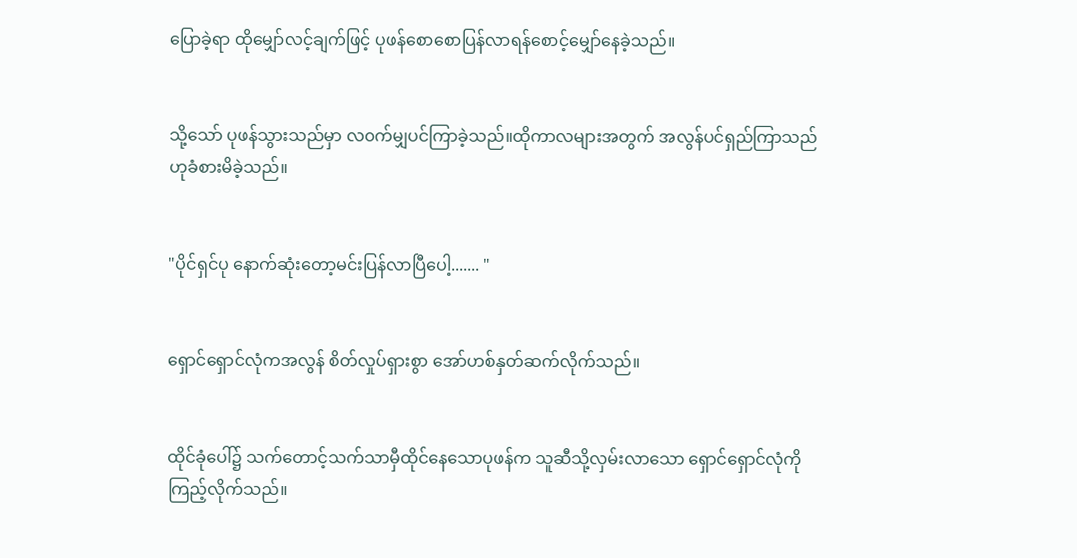ပြောခဲ့ရာ ထိုမျှော်လင့်ချက်ဖြင့် ပုဖန်စောစောပြန်လာရန်စောင့်မျှော်နေခဲ့သည်။


သို့သော် ပုဖန်သွားသည်မှာ လ၀က်မျှပင်ကြာခဲ့သည်။ထိုကာလများအတွက် အလွန်ပင်ရှည်ကြာသည်ဟုခံစားမိခဲ့သည်။


"ပိုင်ရှင်ပု နောက်ဆုံးတော့မင်းပြန်လာပြီပေါ့....... "


ရှောင်ရှောင်လုံကအလွန် စိတ်လှုပ်ရှားစွာ ‌အော်ဟစ်နှတ်ဆက်လိုက်သည်။


ထိုင်ခုံပေါ်၌ သက်တောင့်သက်သာမှီထိုင်နေ‌သောပုဖန်က သူဆီသို့လှမ်းလာသော ရှောင်ရှောင်လုံကိုကြည့်လိုက်သည်။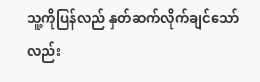သူ့ကိုပြန်လည် နှတ်ဆက်လိုက်ချင်သော်လည်း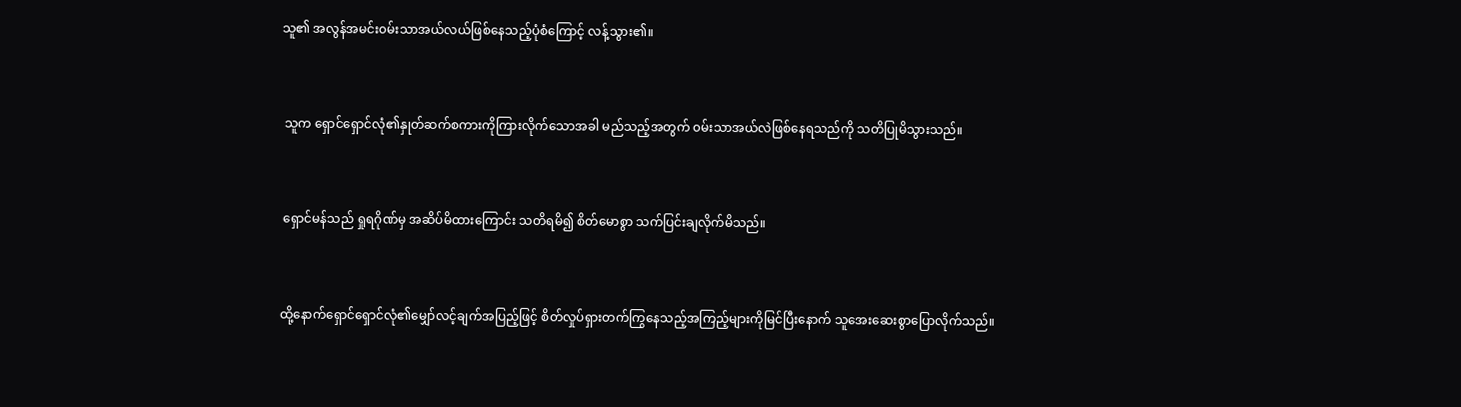သူ၏ အလွန်အမင်း၀မ်းသာအယ်လယ်ဖြစ်နေသည့်ပုံစံကြောင့် လန့်သွား၏။


 သူက ရှောင်ရှောင်လုံ၏နှုတ်ဆက်စကားကိုကြားလိုက်သောအခါ မည်သည့်အတွက် ၀မ်းသာအယ်လဲဖြစ်နေရသည်ကို သတိပြုမိသွားသည်။


 ရှောင်မန်သည် ရှုရဂိုဏ်မှ အဆိပ်မိထားကြောင်း သတိရမိ၍ စိတ်မောစွာ သက်ပြင်းချလိုက်မိသည်။


ထို့နောက်ရှောင်ရှောင်လုံ၏မျှော်လင့်ချက်အပြည့်ဖြင့် စိတ်လှုပ်ရှားတက်ကြွနေသည့်အကြည့်များကိုမြင်ပြီးနောက် သူအေးဆေးစွာပြောလိုက်သည်။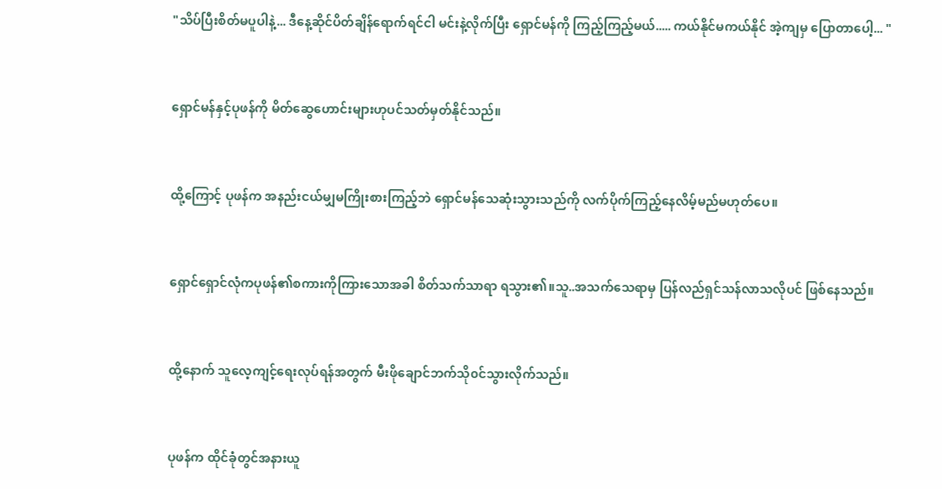"သိပ်ပြီးစိတ်မပူပါနဲ့... ဒီနေ့ဆိုင်ပိတ်ချိန်ရောက်ရင်ငါ မင်းနဲ့လိုက်ပြီး ရှောင်မန်ကို ကြည့်ကြည့်မယ်..... ကယ်နိုင်မကယ်နိုင် အဲ့ကျမှ ပြောတာပေါ့... "


ရှောင်မန်နှင့်ပုဖန်ကို မိတ်‌ဆွေဟောင်းများဟုပင်သတ်မှတ်နိုင်သည်။


ထို့ကြောင့် ပုဖန်က အနည်းငယ်မျှမကြိုးစားကြည့်ဘဲ ရှောင်မန်သေဆုံးသွားသည်ကို လက်ပိုက်ကြည့်နေလိမ့်မည်မဟုတ်ပေ။


ရှောင်ရှောင်လုံကပုဖန်၏စကားကိုကြားသောအခါ စိတ်သက်သာရာ ရသွား၏။‌သူ..အသက်သေရာမှ ပြန်လည်ရှင်သန်လာသလိုပင် ဖြစ်နေသည်။


ထို့နောက် သူလေ့ကျင့်ရေးလုပ်ရန်အတွက် မီးဖိုချောင်ဘက်သို၀င်သွားလိုက်သည်။


ပုဖန်က ထိုင်ခုံတွင်အနားယူ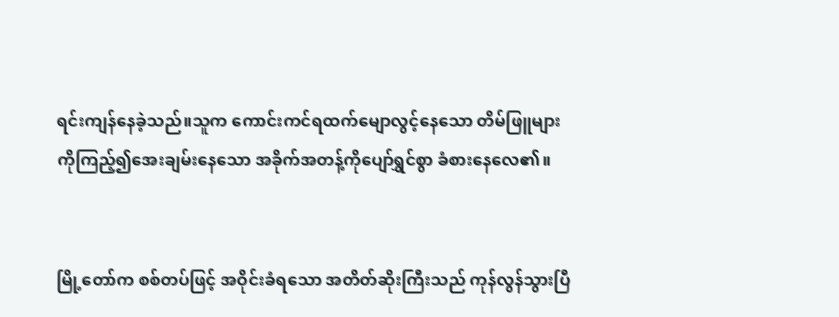ရင်းကျန်နေခဲ့သည်။သူက ကောင်းကင်ရထက်မျောလွင့်နေသော တိမ်ဖြူများကိုကြည့်၍အေးချမ်းနေသော အခိုက်အတန့်ကိုပျော်ရွှင်စွာ ခံစားနေလေ၏။


မြို့တော်က စစ်တပ်ဖြင့် အဝိုင်းခံရ‌သော အတိတ်ဆိုးကြီးသည် ကုန်လွန်သွားပြီ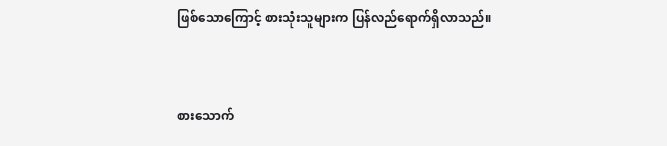ဖြစ်သောကြောင့် စားသုံးသူများက ပြန်လည်ရောက်ရှိလာသည်။


စားသောက်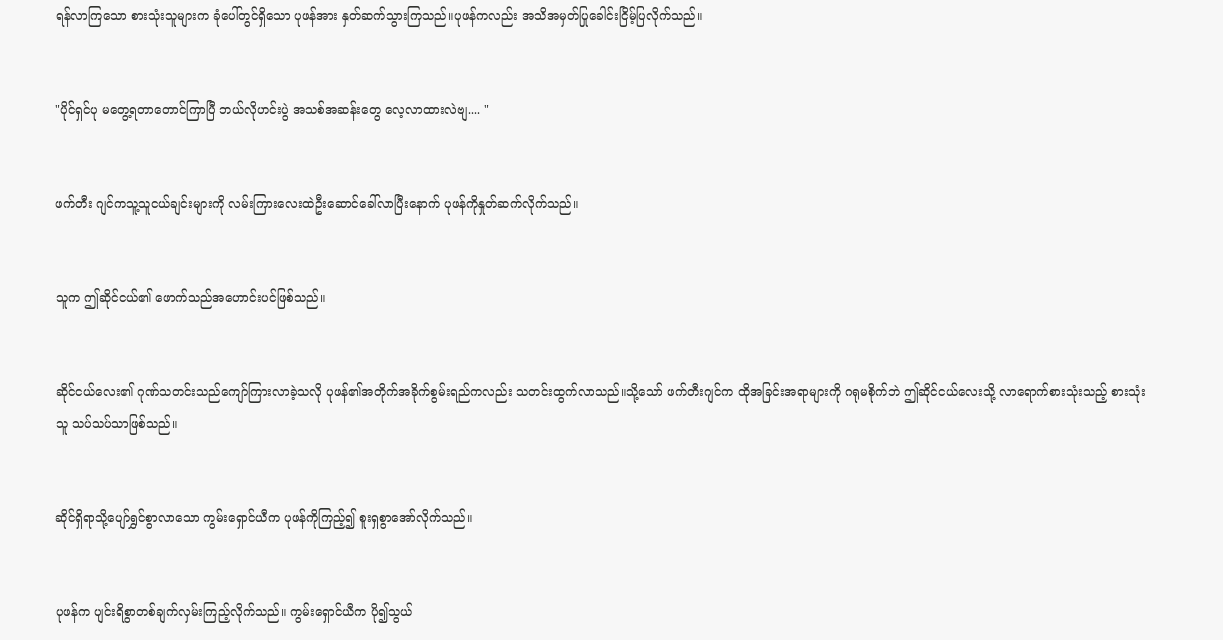ရန်လာကြသော စားသုံးသူများက ခုံပေါ်တွင်ရှိသော ပုဖန်အား နှတ်ဆက်သွားကြသည်။ပုဖန်ကလည်း အသိအမှတ်ပြုခေါင်းငြိမ့်ပြလိုက်သည်။


"ပိုင်ရှင်ပု မတွေ့ရတာတောင်ကြာပြီ ဘယ်လိုဟင်းပွဲ အသစ်အဆန်းတွေ လေ့လာထားလဲဗျ.... "


ဖက်တီး ဂျင်ကသူ့သူငယ်ချင်းများကို လမ်းကြားလေးထဲဦးဆောင်ခေါ်လာပြီးနောက် ပုဖန်ကိုနှုတ်ဆက်လိုက်သည်။


သူက ဤဆိုင်ငယ်၏ ဖောက်သည်အဟောင်းပင်ဖြစ်သည်။


ဆိုင်ငယ်လေး၏ ဂုဏ်သတင်းသည်ကျော်ကြားလာခဲ့သလို ပုဖန်၏အတိုက်အခိုက်စွမ်းရည်ကလည်း သတင်းထွက်လာသည်။သို့သော် ဖက်တီးဂျင်က ထိုအခြင်းအရာများကို ဂရုမစိုက်ဘဲ ဤဆိုင်ငယ်လေးသို့ လာရောက်စားသုံးသည့် စားသုံးသူ သပ်သပ်သာဖြစ်သည်။


ဆိုင်ရှိရာသို့ပျော်ရွှင်စွာလာသော ကွမ်းရှောင်ယီက ပုဖန်ကိုကြည့်၍ စူးရှစွာအော်လိုက်သည်။


ပုဖန်က ပျင်းရိစွာတစ်ချက်လှမ်းကြည့်လိုက်သည်။ ကွမ်းရှောင်ယီက ပို၍သွယ်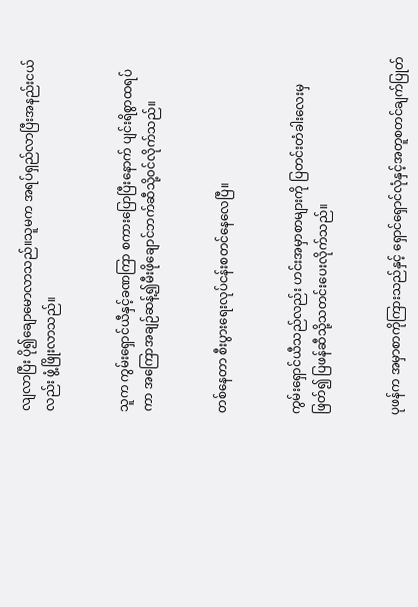လျလာပြီး ပို၍ချောမောလာသည်။သူမက အရပ်ရှည်လာပြီးအနည်းငယ်လည်း ဖွံ့ဖြိုးလာသည်။


သူက ကွမ်းရှောင်ယီနှင့်ခဏကြာ စကားပြောပြီးနောက် ပျင်းရိစွာထရပ်ကာ အကြောအချဉ်ဆန့်၍မီးဖိုချောင်ဘက်ဆီသို့၀င်လိုက်သည်။


တစ်နေတာ စီးပွားရေးလုပ်ငန်းစတင်နေလေပြီ။


ကွမ်းရှောင်ယီသည်လည်း ဟင်းအမှာစာများကို ပြတင်းတံခါးလေးမှဖြတ်၍ ပြဖန်ဆီသို့သတင်းပေးလိုက်သည်။


ပုဖန်က အမှာစာကိုကြားသည်နှင့် ရှောင်ရှောင်လုံနှင့်အတူစတင်ချက်ပြုတ်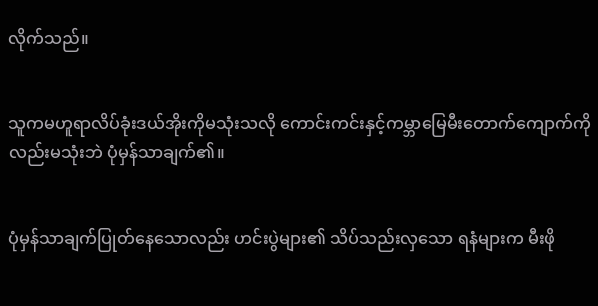လိုက်သည်။


သူကမဟူရာလိပ်ခုံးဒယ်အိုးကိုမသုံးသလို ကောင်းကင်းနှင့်ကမ္ဘာမြေမီးတောက်ကျောက်ကိုလည်းမသုံးဘဲ ပုံမှန်သာချက်၏။


ပုံမှန်သာချက်ပြုတ်နေသောလည်း ဟင်းပွဲများ၏ သိပ်သည်းလှသော ရနံများက မီးဖို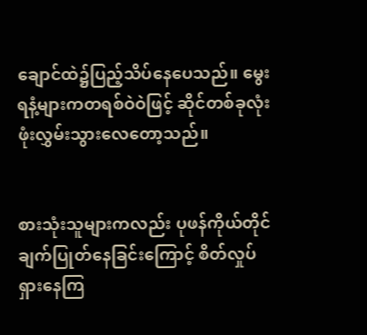ချောင်ထဲ၌ပြည့်သိပ်နေပေသည်။ မွေးရနံ့များကတရစ်ဝဲဝဲဖြင့် ဆိုင်တစ်ခုလုံးဖုံးလွှမ်းသွားလေတော့သည်။


စားသုံးသူများကလည်း ပုဖန်ကိုယ်တိုင်ချက်ပြုတ်နေခြင်းကြောင့် စိတ်လှုပ်ရှားနေကြ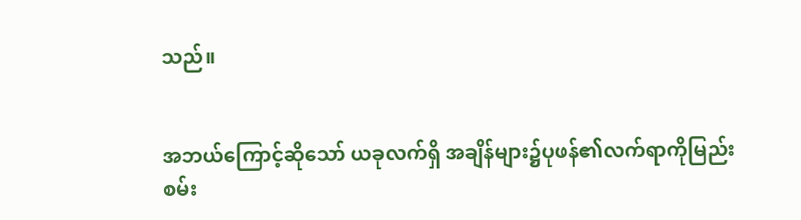သည်။


အဘယ်ကြောင့်ဆိုသော် ယခုလက်ရှိ အချိန်များ၌ပုဖန်၏လက်ရာကိုမြည်းစမ်း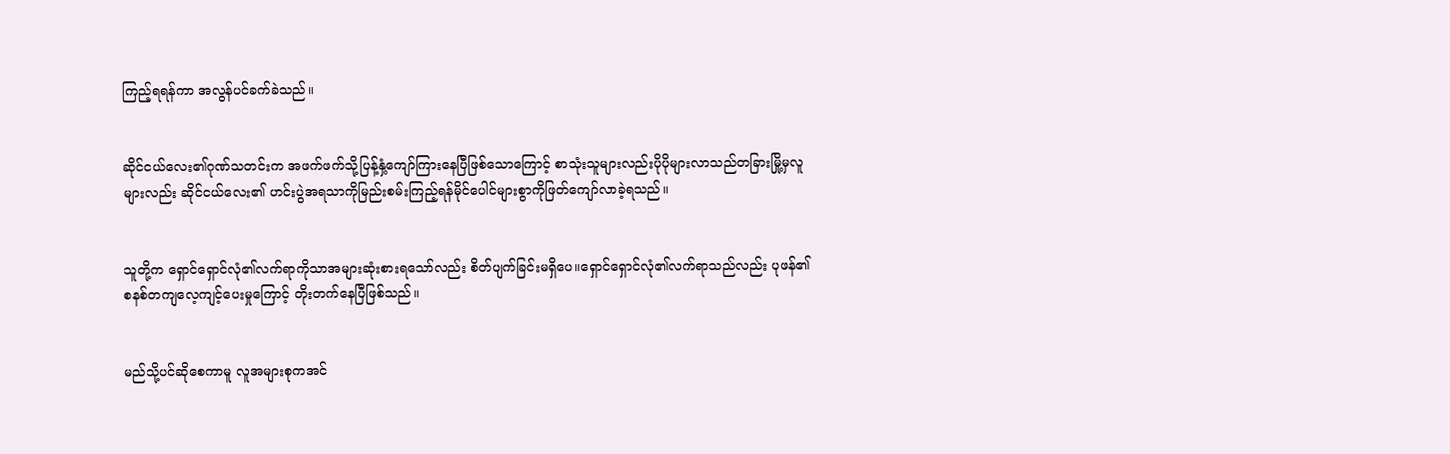ကြည့်ရရန်ကာ အလွန်ပင်ခက်ခဲသည်။


ဆိုင်ငယ်လေး၏ဂုဏ်သတင်းက အဖက်ဖက်သို့ပြန့်နှံ့ကျော်ကြားနေပြီဖြစ်သောကြောင့် စာသုံးသူများလည်းပိုပိုများလာသည်တခြားမြို့မှလူများလည်း ဆိုင်ငယ်လေး၏ ဟင်းပွဲအရသာကိုမြည်းစမ်းကြည့်ရန်မိုင်ပေါင်များစွာကိုဖြတ်ကျော်လာခဲ့ရသည်။


သူတို့က ရှောင်ရှောင်လုံ၏လက်ရာကိုသာအများဆုံးစားရသော်လည်း စိတ်ပျက်ခြင်းမရှိပေ။ရှောင်ရှောင်လုံ၏လက်ရာသည်လည်း ပုဖန်၏စနစ်တကျလေ့ကျင့်ပေးမှုကြောင့် တိုးတက်နေပြီဖြစ်သည်။


မည်သို့ပင်ဆိုစေကာမူ လူအများစုကအင်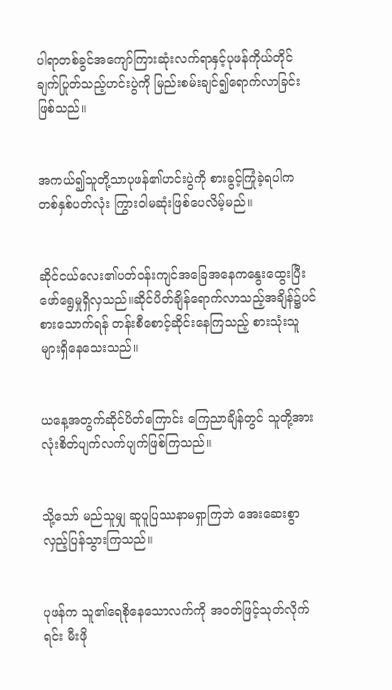ပါရာတစ်ခွင်အကျော်ကြားဆုံးလက်ရာနှင့်ပုဖန်ကိုယ်တိုင်ချက်ပြုတ်သည့်ဟင်းပွဲကို မြည်းစမ်းချင်၍ရောက်လာခြင်းဖြစ်သည်။


အကယ်၍သူတို့သာပုဖန်၏ဟင်းပွဲကို စားခွင့်ကြုံခဲ့ရပါက တစ်နှစ်ပတ်လုံး ကြွားဝါမဆုံးဖြစ်ပေလိမ့်မည်။


ဆိုင်ငယ်လေး၏ပတ်၀န်းကျင်အခြေအနေကနွေးထွေးပြီးဖော်ရွေမှုရှိလှသည်။ဆိုင်ပိတ်ချိန်ရောက်လာသည့်အချိန်၌ပင်စားသောက်ရန် တန်းစီစောင့်ဆိုင်းနေကြသည့် စားသုံးသူများရှိနေသေးသည်။


ယနေ့အတွက်ဆိုင်ပိတ်ကြောင်း ကြေညာချိန်တွင် သူတို့အားလုံးစိတ်ပျက်လက်ပျက်ဖြစ်ကြသည်။


သို့သော် မည်သူမျှ ဆူပူပြဿနာမရှာကြဘဲ အေးဆေးစွာ လှည့်ပြန်သွားကြသည်။


ပုဖန်က သူ၏ရေစိုနေသောလက်ကို အ၀တ်ဖြင့်သုတ်လိုက်ရင်း မီးဖို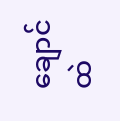ချောင်ထဲ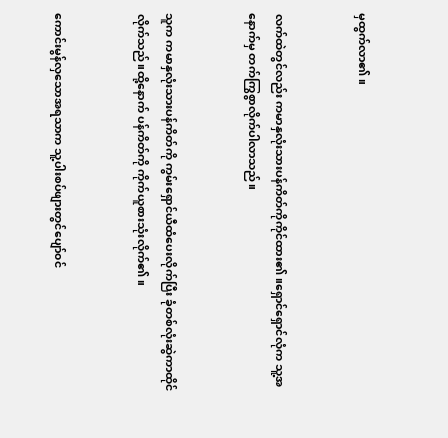မှထွက်လာ၏။


လက်ထဲတွင်လည်း ကမာနှလုံးသားပန်ကိတ်ကိုကိုင်ထား၏။ရှောင်ရှောင်လုံက သူ့အနောက်မှ တက်ကြွစွာလိုက်ပါလာသည်။


သူက ကမာနှလုံးသားပန်ကိတ်ကို ကွမ်းရှောင်ယီထံပေးလိုက်ပြီး ခုံတစ်လုံးဆွဲကာထိုင်လိုက်သည်။ထို့နောက် ပန်ကိတ်ကို ကိုက်ယူစားသုံးလိုက်၏။


ကောင်းမွန်လှသောအရသာက သူ့ပါးစပ်ဖျားတွင်ပျော်၀င်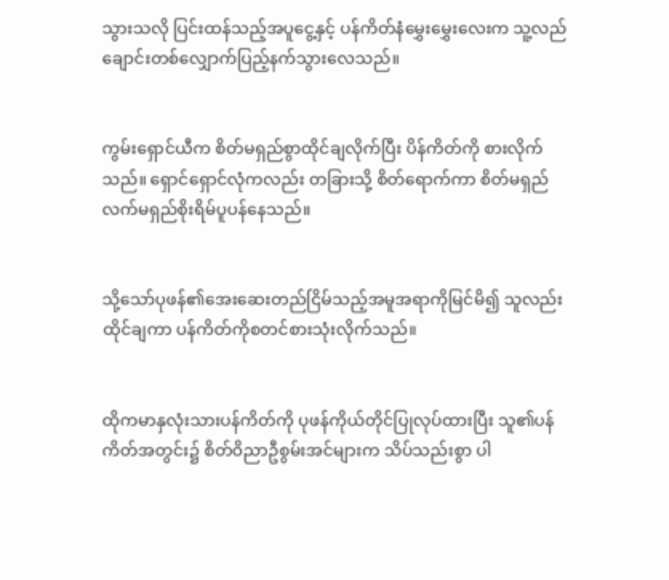သွားသလို ပြင်းထန်သည့်အပူငွေ့နှင့် ပန်ကိတ်နံမွှေးမွှေးလေးက သူ့လည်ချောင်းတစ်လျှောက်ပြည့်နက်သွားလေသည်။


ကွမ်းရှောင်ယီက စိတ်မရှည်စွာထိုင်ချလိုက်ပြီး ပိန်ကိတ်ကို စားလိုက်သည်။ ရှောင်ရှောင်လုံကလည်း တခြားသို့ စိတ်ရောက်ကာ စိတ်မရှည်လက်မရှည်စိုးရိမ်ပူပန်နေသည်။


သို့သော်ပုဖန်၏အေးဆေးတည်ငြိမ်သည့်အမူအရာကိုမြင်မိ၍ သူလည်းထိုင်ချကာ ပန်ကိတ်ကိုစတင်စားသုံးလိုက်သည်။


ထိုကမာနှလုံးသားပန်ကိတ်ကို ပုဖန်ကိုယ်တိုင်ပြုလုပ်ထားပြီး သူ၏ပန်ကိတ်အတွင်း၌ စိတ်ဝိညာဦစွမ်းအင်များက သိပ်သည်းစွာ ပါ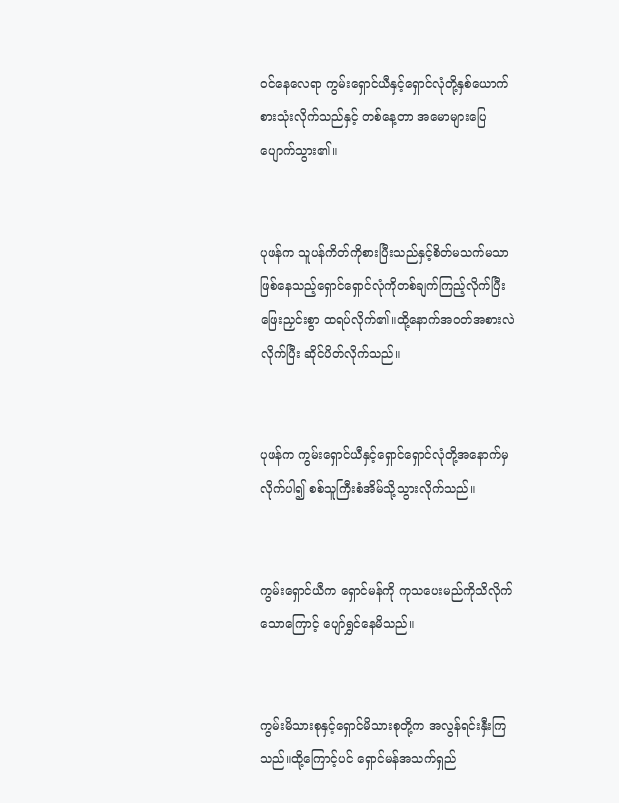၀င်နေလေရာ ကွမ်းရှောင်ယီနှင့်ရှောင်လုံတို့နှစ်ယောက်စားသုံးလိုက်သည်နှင့် တစ်နေ့တာ အမောများပြေပျောက်သွား၏။


ပုဖန်က သူပန်ကိတ်ကိုစားပြီးသည်နှင့်စိတ်မသက်မသာဖြစ်နေသည့်ရှောင်ရှောင်လုံကိုတစ်ချက်ကြည့်လိုက်ပြီး ဖြေးညှင်းစွာ ထရပ်လိုက်၏။ထို့နောက်အ၀တ်အစားလဲလိုက်ပြီး ဆိုင်ပိတ်လိုက်သည်။


ပုဖန်က ကွမ်းရှောင်ယီနှင့်ရှောင်ရှောင်လုံတို့အနောက်မှလိုက်ပါ၍ စစ်သူကြီးစံအိမ်သို့သွားလိုက်သည်။


ကွမ်းရှောင်ယီက ရှောင်မန်ကို ကုသပေးမည်ကိုသိလိုက်သောကြောင့် ပျော်ရွှင်နေမိသည်။


ကွမ်းမိသားစုနှင့်ရှောင်မိသားစုတို့က အလွန်ရင်းနှီးကြသည်။ထို့ကြောင့်ပင် ရှောင်မန်အသက်ရှည်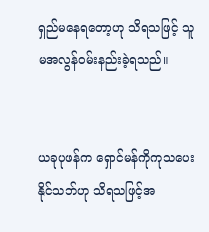ရှည်မနေရတော့ဟု သိရသဖြင့် သူမအလွန်၀မ်းနည်းခဲ့ရသည်။


ယခုပုဖန်က ရှောင်မန်ကိုကုသပေးနိုင်သဘ်ဟု သိရသဖြင့်အ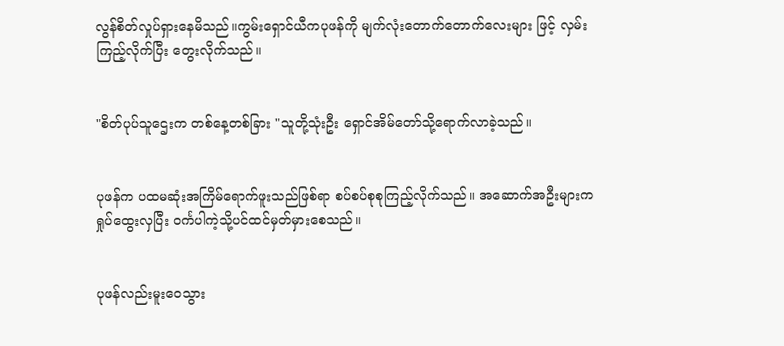လွန်စိတ်လှုပ်ရှားနေမိသည်။ကွမ်းရှောင်ယီကပုဖန်ကို မျက်လုံးတောက်တောက်လေးများ ဖြင့် လှမ်းကြည့်လိုက်ပြီး တွေးလိုက်သည်။


"စိတ်ပုပ်သူဌေးက တစ်နေ့တစ်ခြား "သူတို့သုံးဦး ရှောင်အိမ်တော်သို့ရောက်လာခဲ့သည်။


ပုဖန်က ပထမဆုံးအကြိမ်ရောက်ဖူးသည်ဖြစ်ရာ စပ်စပ်စုစုကြည့်လိုက်သည်။ အဆောက်အဦးများကရှုပ်ထွေးလှပြီး ၀င်္ကပါကဲ့သို့ပင်ထင်မှတ်မှားစေသည်။


ပုဖန်လည်းမူးဝေသွား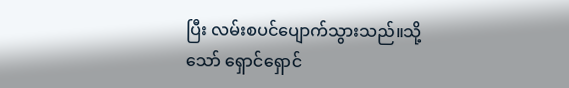ပြီး လမ်းစပင်ပျောက်သွားသည်။သို့သော် ရှောင်ရှောင်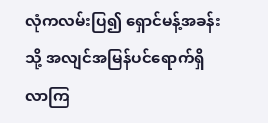လုံကလမ်းပြ၍ ရှောင်မန့်အခန်းသို့ အလျင်အမြန်ပင်ရောက်ရှိလာကြ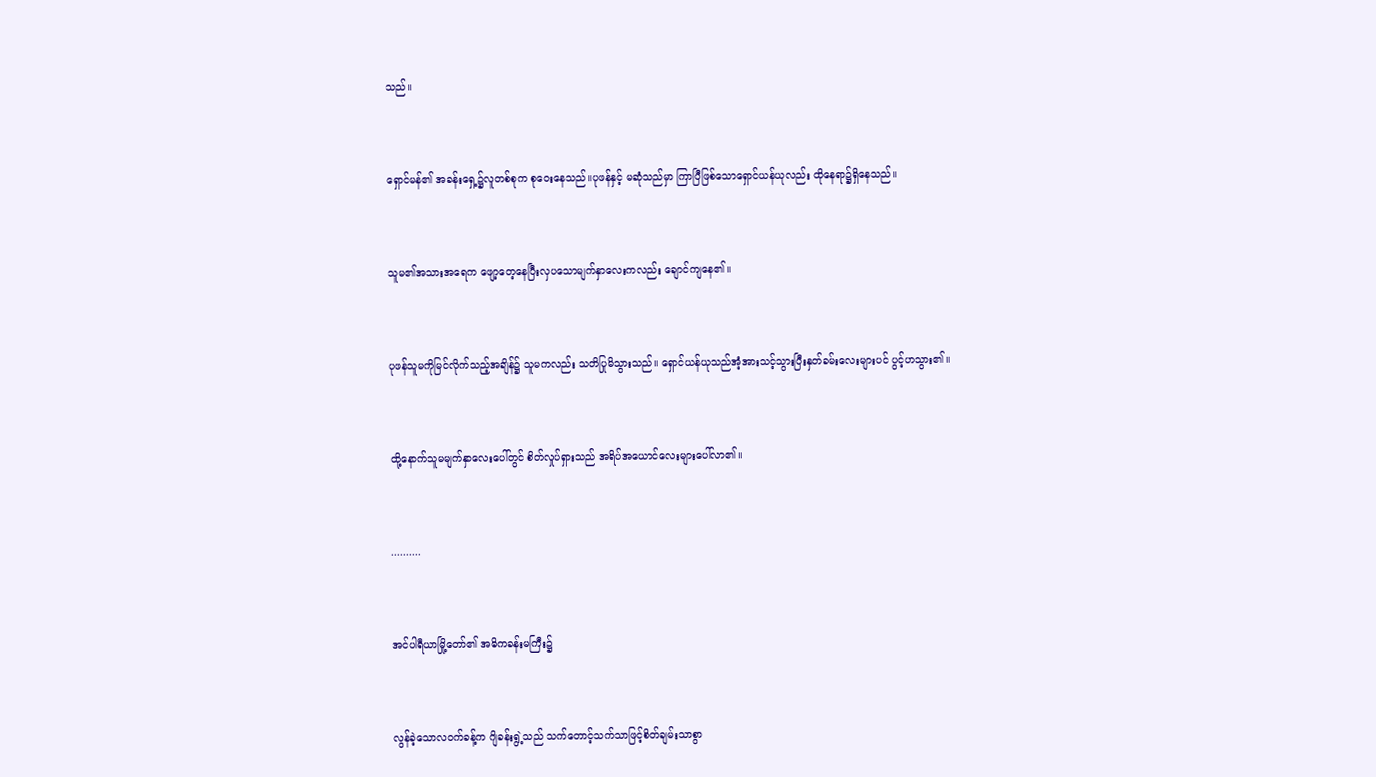သည်။


ရှောင်မန်၏ အခန်းရှေ့၌လူတစ်စုက စုဝေးနေသည်။ပုဖန်နှင့် မဆုံသည်မှာ ကြာပြီဖြစ်သောရှောင်ယန်ယုလည်း ထိုနေရာ၌ရှိနေသည်။


သူမ၏အသားအရေက ဖျော့တေ့နေပြီးလှပသောမျက်နှာလေးကလည်း ချောင်ကျနေ၏။


ပုဖန်သူမကိုမြင်လိုက်သည့်အချိန်၌ သူမကလည်း သတိပြုမိသွားသည်။ ရှောင်ယန်ယုသည်အံ့အားသင့်သွားပြီးနှတ်ခမ်းလေးများပင် ပွင့်ဟသွား၏။


ထို့နောက်သူမမျက်နှာလေးပေါ်တွင် စိတ်လှုပ်ရှားသည် အရိပ်အယောင်လေးများပေါ်လာ၏။


..........


အင်ပါရီယာမြို့တော်၏ အဓိကခန်းမကြီး၌


လွန်ခဲ့သောလ၀က်ခန့်က ဂျိခန်းရွဲ့သည် သက်တောင့်သက်သာဖြင့်စိတ်ချမ်းသာစွာ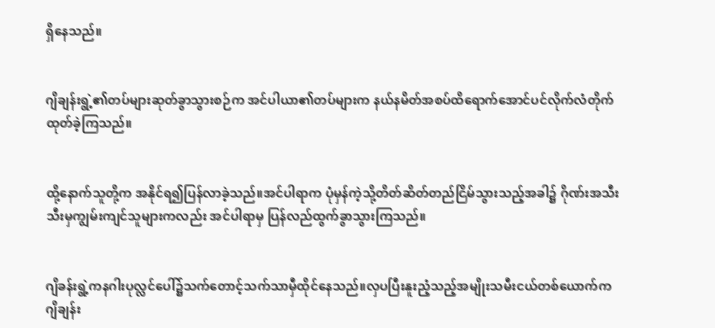ရှိနေသည်။


ဂျိချန်းရွဲ့၏တပ်များဆုတ်ခွာသွားစဉ်က အင်ပါယာ၏တပ်များက နယ်နမိတ်အစပ်ထိရောက်အောင်ပင်လိုက်လံတိုက်ထုတ်ခဲ့ကြသည်။


ထို့နောက်သူတို့က အနိုင်ရ၍ပြန်လာခဲ့သည်။အင်ပါရာက ပုံမှန်ကဲ့သို့တိတ်ဆိတ်တည်ငြိမ်သွားသည့်အခါ၌ ဂိုဏ်းအသီးသီးမှကျွမ်းကျင်သူများကလည်း အင်ပါရာမှ ပြန်လည်ထွက်ခွာသွားကြသည်။


ဂျိခန်းရွဲ့ကနဂါးပုလ္လင်ပေါ်၌သက်တောင့်သက်သာမှီထိုင်နေသည်။လှပပြီးနူးညံ့သည့်အမျိုးသမီးငယ်တစ်ယောက်က ဂျိချန်း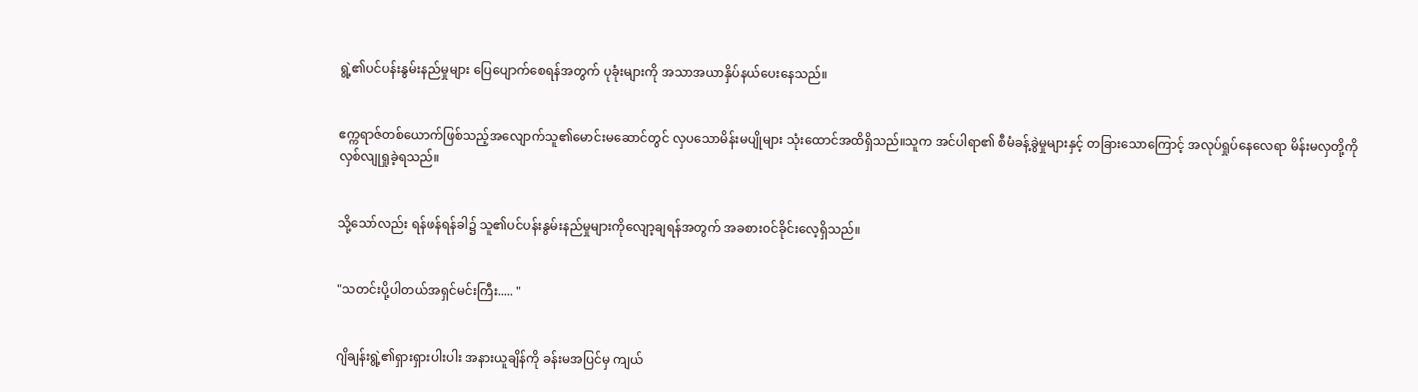ရွဲ့၏ပင်ပန်းနွမ်းနည်မှုများ ပြေပျောက်စေရန်အတွက် ပုခုံးများကို အသာအယာနှိပ်နယ်ပေးနေသည်။


ဧက္ကရာဇ်တစ်ယောက်ဖြစ်သည့်အလျောက်သူ၏မောင်းမဆောင်တွင် လှပသောမိန်းမပျိုများ သုံးထောင်အထိရှိသည်။သူက အင်ပါရာ၏ စီမံခန့်ခွဲမှုများနှင့် တခြားသောကြောင့် အလုပ်ရှုပ်နေလေရာ မိန်းမလှတို့ကို လှစ်လျုရှုခဲ့ရသည်။


သို့သော်လည်း ရန်ဖန်ရန်ခါ၌ သူ၏ပင်ပန်းနွမ်းနည်မှုများကိုလျော့ချရန်အတွက် အခစား၀င်ခိုင်းလေ့ရှိသည်။


"သတင်းပို့ပါတယ်အရှင်မင်းကြီး..... "


ဂျိချန်းရွဲ့၏ရှားရှားပါးပါး အနားယူချိန်ကို ခန်းမအပြင်မှ ကျယ်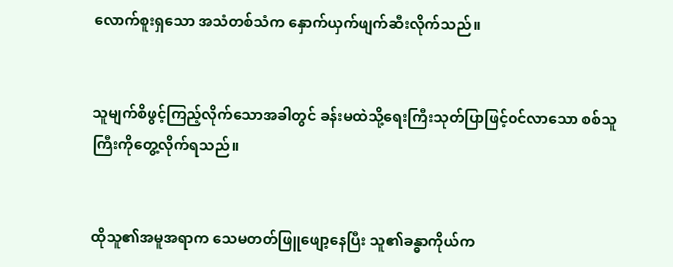လောက်စူးရှသော အသံတစ်သံက နှောက်ယှက်ဖျက်ဆီးလိုက်သည်။


သူမျက်စိဖွင့်ကြည့်လိုက်သောအခါတွင် ခန်းမထဲသို့ရေးကြီးသုတ်ပြာဖြင့်၀င်လာသော စစ်သူကြီးကိုတွေ့လိုက်ရသည်။


ထိုသူ၏အမူအရာက သေမတတ်ဖြူဖျော့နေပြီး သူ၏ခန္ဓာကိုယ်က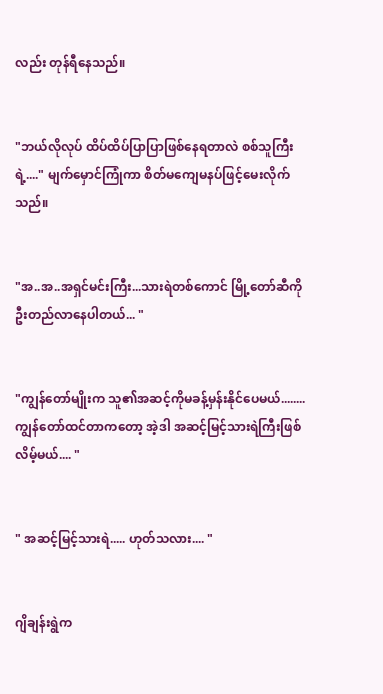လည်း တုန်ရီနေသည်။


"ဘယ်လိုလုပ် ထိပ်ထိပ်ပြာပြာဖြစ်နေရတာလဲ စစ်သူကြီးရဲ့...." မျက်မှောင်ကြုံကာ စိတ်မကျေမနပ်ဖြင့်မေးလိုက်သည်။


"အ..အ..အရှင်မင်းကြီး...သားရဲတစ်ကောင် မြို့တော်ဆီကို ဦးတည်လာနေပါတယ်... "


"ကျွန်တော်မျိုးက သူ၏အဆင့်ကိုမခန့်မှန်းနိုင်ပေမယ်........ ကျွန်တော်ထင်တာက‌တော့ အဲ့ဒါ အဆင့်မြင့်သားရဲကြီးဖြစ်လိမ့်မယ်.... "


" အဆင့်မြင့်သားရဲ..... ဟုတ်သလား.... "


ဂျိချန်းရွဲက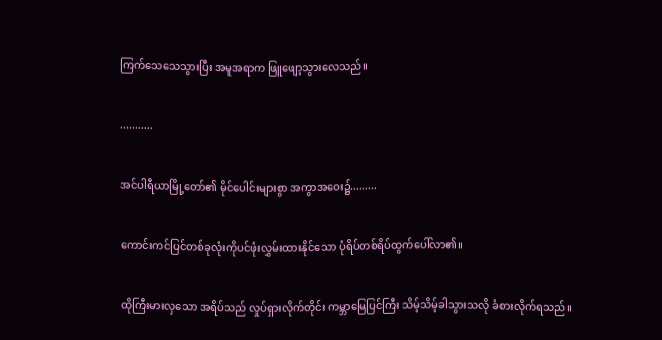ကြက်သေသေသွားပြီး အမူအရာက ဖြူဖျော့သွားလေသည်။


...........


အင်ပါရီယာမြို့တော်၏ မိုင်ပေါင်းများစွာ အကွာအဝေး၌.........


ကောင်းကင်ပြင်တစ်ခုလုံးကိုပင်ဖုံးလွှမ်းထားနိုင်သော ပုံရိပ်တစ်ရိပ်ထွက်ပေါ်လာ၏။


ထိုကြီးမားလှသော အရိပ်သည် လှုပ်ရှားလိုက်တိုင်း ကမ္ဘာ‌မြေပြင်ကြီး သိမ့်သိမ့်ခါသွားသလို ခံစားလိုက်ရသည်။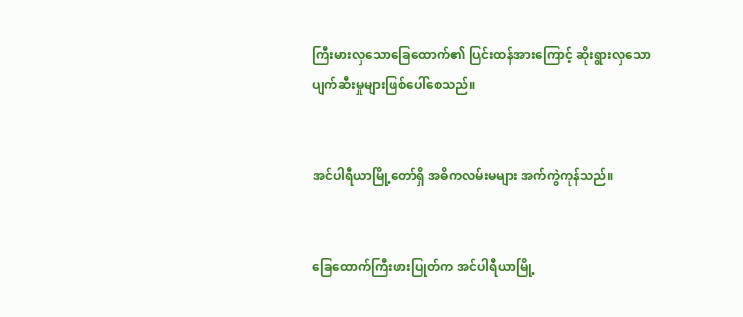ကြီးမားလှသောခြေထောက်၏ ပြင်းထန်အားကြောင့် ဆိုးရွားလှသောပျက်ဆီးမှုများဖြစ်ပေါ်စေသည်။


အင်ပါရီယာမြို့တော်ရှိ အဓိကလမ်းမများ အက်ကွဲကုန်သည်။


ခြေထောက်ကြီးဖားပြုတ်က အင်ပါရီယာမြို့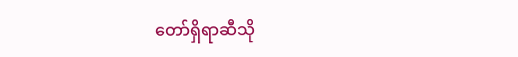တော်ရှိရာဆီသို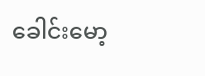ခေါင်းမော့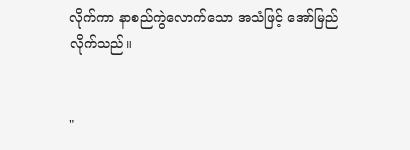လိုက်ကာ နာစည်ကွဲလောက်သော အသံဖြင့် အော်မြည်လိုက်သည်။


"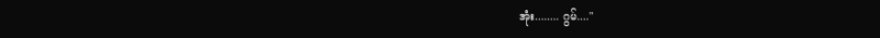အုံး........ ဂွမ်...."